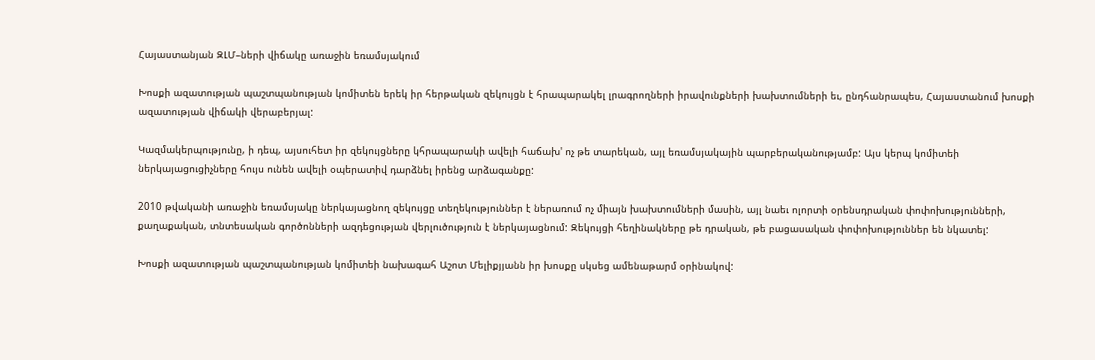Հայաստանյան ԶԼՄ–ների վիճակը առաջին եռամսյակում

Խոսքի ազատության պաշտպանության կոմիտեն երեկ իր հերթական զեկույցն է հրապարակել լրագրողների իրավունքների խախտումների եւ, ընդհանրապես, Հայաստանում խոսքի ազատության վիճակի վերաբերյալ:

Կազմակերպությունը, ի դեպ, այսուհետ իր զեկույցները կհրապարակի ավելի հաճախ' ոչ թե տարեկան, այլ եռամսյակային պարբերականությամբ: Այս կերպ կոմիտեի ներկայացուցիչները հույս ունեն ավելի օպերատիվ դարձնել իրենց արձագանքը:

2010 թվականի առաջին եռամսյակը ներկայացնող զեկույցը տեղեկություններ է ներառում ոչ միայն խախտումների մասին, այլ նաեւ ոլորտի օրենսդրական փոփոխությունների, քաղաքական, տնտեսական գործոնների ազդեցության վերլուծություն է ներկայացնում: Զեկույցի հեղինակները թե դրական, թե բացասական փոփոխություններ են նկատել:

Խոսքի ազատության պաշտպանության կոմիտեի նախագահ Աշոտ Մելիքյյանն իր խոսքը սկսեց ամենաթարմ օրինակով: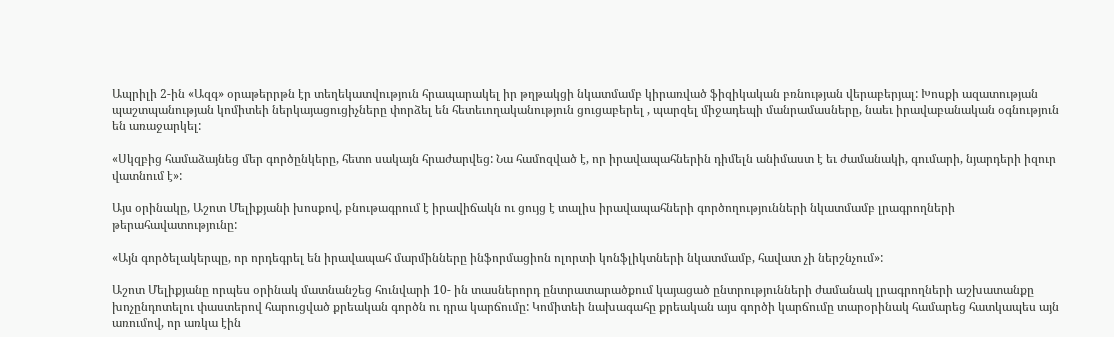Ապրիլի 2-ին «Ազգ» օրաթերրթն էր տեղեկատվություն հրապարակել իր թղթակցի նկատմամբ կիրառված ֆիզիկական բռնության վերաբերյալ: Խոսքի ազատության պաշտպանության կոմիտեի ներկայացուցիչները փորձել են հետեւողականություն ցուցաբերել , պարզել միջադեպի մանրամասները, նաեւ իրավաբանական օգնություն են առաջարկել:

«Սկզբից համաձայնեց մեր գործընկերը, հետո սակայն հրաժարվեց: Նա համոզված է, որ իրավապահներին դիմելն անիմաստ է եւ ժամանակի, գումարի, նյարդերի իզուր վատնում է»:

Այս օրինակը, Աշոտ Մելիքյանի խոսքով, բնութագրում է իրավիճակն ու ցույց է տալիս իրավապահների գործողությունների նկատմամբ լրագրողների թերահավատությունը:

«Այն գործելակերպը, որ որդեգրել են իրավապահ մարմինները ինֆորմացիոն ոլորտի կոնֆլիկտների նկատմամբ, հավատ չի ներշնչում»:

Աշոտ Մելիքյանը որպես օրինակ մատնանշեց հունվարի 10- ին տասներորդ ընտրատարածքում կայացած ընտրությունների ժամանակ լրագրողների աշխատանքը խոչընդոտելու փաստերով հարուցված քրեական գործն ու դրա կարճումը: Կոմիտեի նախագահը քրեական այս գործի կարճումը տարօրինակ համարեց հատկապես այն առումով, որ առկա էին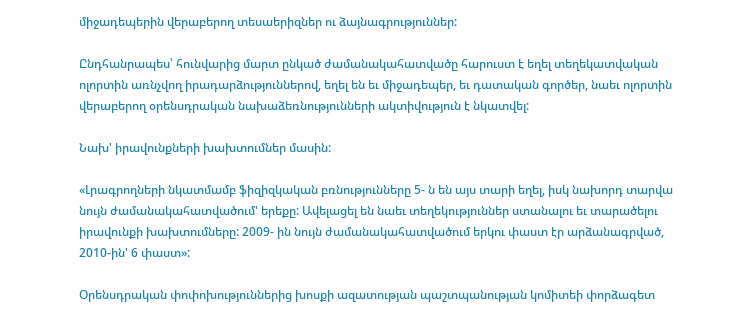միջադեպերին վերաբերող տեսաերիզներ ու ձայնագրություններ:

Ընդհանրապես՝ հունվարից մարտ ընկած ժամանակահատվածը հարուստ է եղել տեղեկատվական ոլորտին առնչվող իրադարձություններով, եղել են եւ միջադեպեր, եւ դատական գործեր, նաեւ ոլորտին վերաբերող օրենսդրական նախաձեռնությունների ակտիվություն է նկատվել:

Նախ' իրավունքների խախտումներ մասին:

«Լրագրողների նկատմամբ ֆիզիզկական բռնությունները 5- ն են այս տարի եղել, իսկ նախորդ տարվա նույն ժամանակահատվածում' երեքը: Ավելացել են նաեւ տեղեկություններ ստանալու եւ տարածելու իրավունքի խախտումները: 2009- ին նույն ժամանակահատվածում երկու փաստ էր արձանագրված, 2010-ին' 6 փաստ»:

Օրենսդրական փոփոխություններից խոսքի ազատության պաշտպանության կոմիտեի փորձագետ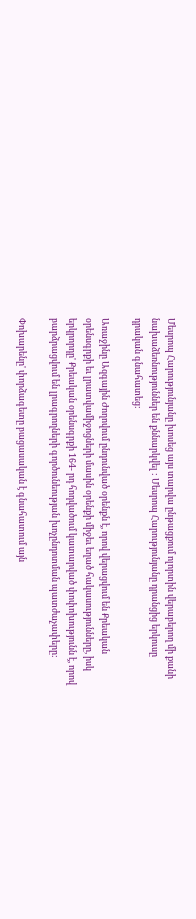Մեսրոպ Հարությունյանը խոսեց այս տարվա ընթացքում ոլորտին վերաբերող մի քանի նախաձեռնություններ են քննարկվել : Մեսրոպ Հարությունյանը դրանցից երկուսը դրական գնահատեց:

Առաջինը Ազգային Ժողովում ընդունված օրենքն է, որով վերացվում են Քրեական օրենսգրքի եւ լրատվամիջոցների մասին օրենքի միջեւ եղած հակասությունները, իսկ երկրորդը' Քրեական օրենսգրքի 164- րդ հոդվածում կատարված փոփոխությունն է, որով բարձրացվում են լրագրողների գործունեության խոչընդոտման պատժաչափերը:

Փոխարենը' փորձագետը բացասական է գնահատում այն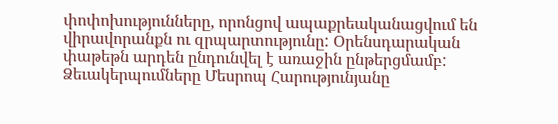փոփոխությունները, որոնցով ապաքրեականացվում են վիրավորանքն ու զրպարտությունը: Օրենսդարական փաթեթն արդեն ընդունվել է առաջին ընթերցմամբ: Ձեւակերպումները Մեսրոպ Հարությունյանը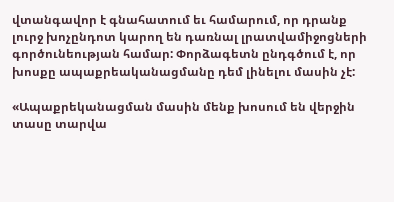վտանգավոր է գնահատում եւ համարում, որ դրանք լուրջ խոչընդոտ կարող են դառնալ լրատվամիջոցների գործունեության համար: Փորձագետն ընդգծում է, որ խոսքը ապաքրեականացմանը դեմ լինելու մասին չէ:

«Ապաքրեկանացման մասին մենք խոսում են վերջին տասը տարվա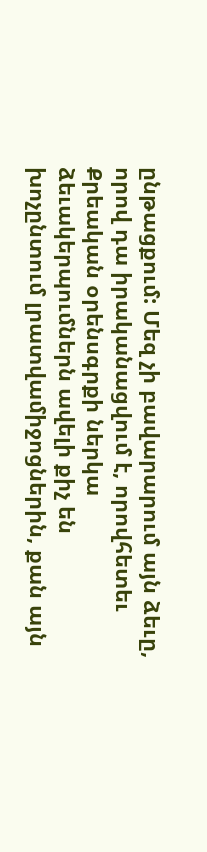ընթացքում: Մեզ չի բավարարում այն ձեւը, որով դա իրականացվում է, որովհետեւ Քրեական օրենսգրքի ներկա ձեւակերպումներն ավելի քիչ են խոչընտում լրատվամիջոցներին, քան այն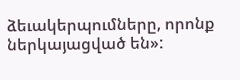ձեւակերպումները, որոնք ներկայացված են»: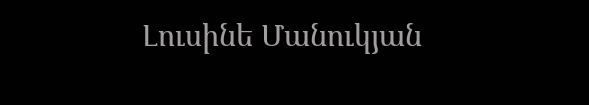Լուսինե Մանուկյան